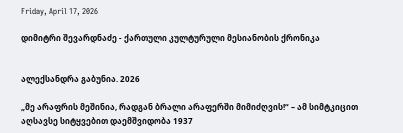Friday, April 17, 2026

დიმიტრი შევარდნაძე - ქართული კულტურული მესიანობის ქრონიკა


ალექსანდრა გაბუნია. 2026

„მე არაფრის მეშინია, რადგან ბრალი არაფერში მიმიძღვის!“ – ამ სიმტკიცით აღსავსე სიტყვებით დაემშვიდობა 1937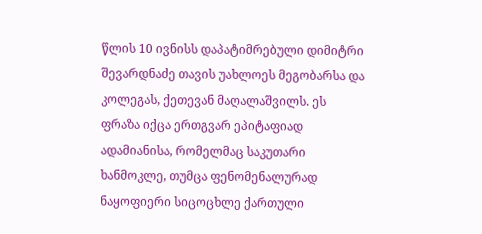წლის 10 ივნისს დაპატიმრებული დიმიტრი შევარდნაძე თავის უახლოეს მეგობარსა და კოლეგას, ქეთევან მაღალაშვილს. ეს ფრაზა იქცა ერთგვარ ეპიტაფიად ადამიანისა, რომელმაც საკუთარი ხანმოკლე, თუმცა ფენომენალურად ნაყოფიერი სიცოცხლე ქართული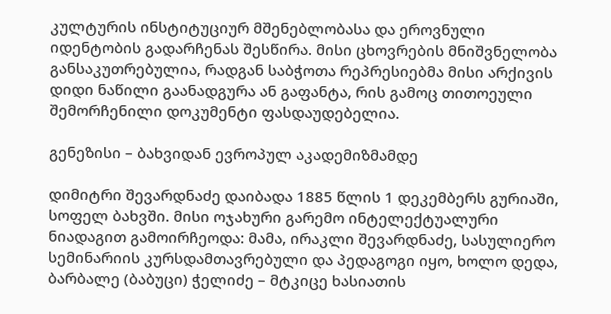კულტურის ინსტიტუციურ მშენებლობასა და ეროვნული იდენტობის გადარჩენას შესწირა. მისი ცხოვრების მნიშვნელობა განსაკუთრებულია, რადგან საბჭოთა რეპრესიებმა მისი არქივის დიდი ნაწილი გაანადგურა ან გაფანტა, რის გამოც თითოეული შემორჩენილი დოკუმენტი ფასდაუდებელია.

გენეზისი – ბახვიდან ევროპულ აკადემიზმამდე

დიმიტრი შევარდნაძე დაიბადა 1885 წლის 1 დეკემბერს გურიაში, სოფელ ბახვში. მისი ოჯახური გარემო ინტელექტუალური ნიადაგით გამოირჩეოდა: მამა, ირაკლი შევარდნაძე, სასულიერო სემინარიის კურსდამთავრებული და პედაგოგი იყო, ხოლო დედა, ბარბალე (ბაბუცი) ჭელიძე – მტკიცე ხასიათის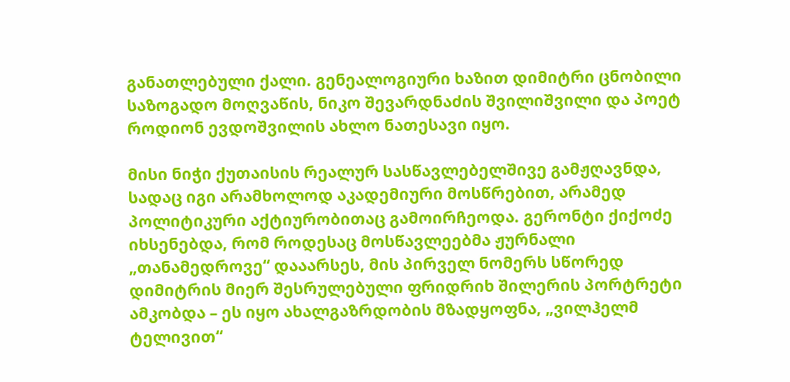განათლებული ქალი. გენეალოგიური ხაზით დიმიტრი ცნობილი საზოგადო მოღვაწის, ნიკო შევარდნაძის შვილიშვილი და პოეტ როდიონ ევდოშვილის ახლო ნათესავი იყო.

მისი ნიჭი ქუთაისის რეალურ სასწავლებელშივე გამჟღავნდა, სადაც იგი არამხოლოდ აკადემიური მოსწრებით, არამედ პოლიტიკური აქტიურობითაც გამოირჩეოდა. გერონტი ქიქოძე იხსენებდა, რომ როდესაც მოსწავლეებმა ჟურნალი „თანამედროვე“ დააარსეს, მის პირველ ნომერს სწორედ დიმიტრის მიერ შესრულებული ფრიდრიხ შილერის პორტრეტი ამკობდა – ეს იყო ახალგაზრდობის მზადყოფნა, „ვილჰელმ ტელივით“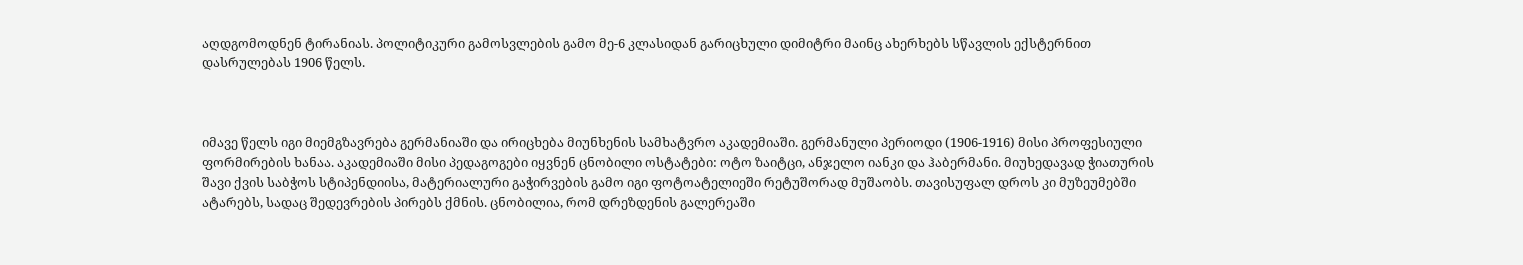აღდგომოდნენ ტირანიას. პოლიტიკური გამოსვლების გამო მე-6 კლასიდან გარიცხული დიმიტრი მაინც ახერხებს სწავლის ექსტერნით დასრულებას 1906 წელს.



იმავე წელს იგი მიემგზავრება გერმანიაში და ირიცხება მიუნხენის სამხატვრო აკადემიაში. გერმანული პერიოდი (1906-1916) მისი პროფესიული ფორმირების ხანაა. აკადემიაში მისი პედაგოგები იყვნენ ცნობილი ოსტატები: ოტო ზაიტცი, ანჯელო იანკი და ჰაბერმანი. მიუხედავად ჭიათურის შავი ქვის საბჭოს სტიპენდიისა, მატერიალური გაჭირვების გამო იგი ფოტოატელიეში რეტუშორად მუშაობს. თავისუფალ დროს კი მუზეუმებში ატარებს, სადაც შედევრების პირებს ქმნის. ცნობილია, რომ დრეზდენის გალერეაში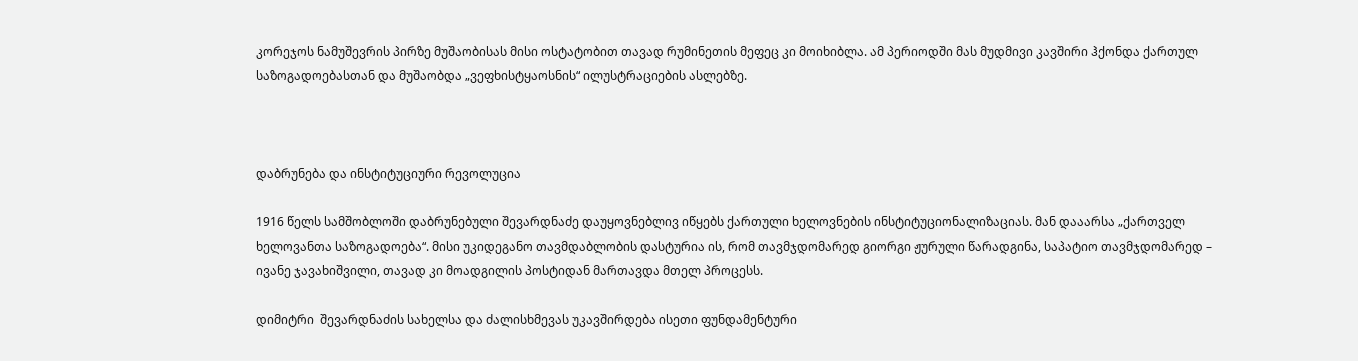კორეჯოს ნამუშევრის პირზე მუშაობისას მისი ოსტატობით თავად რუმინეთის მეფეც კი მოიხიბლა. ამ პერიოდში მას მუდმივი კავშირი ჰქონდა ქართულ საზოგადოებასთან და მუშაობდა „ვეფხისტყაოსნის“ ილუსტრაციების ასლებზე.



დაბრუნება და ინსტიტუციური რევოლუცია

1916 წელს სამშობლოში დაბრუნებული შევარდნაძე დაუყოვნებლივ იწყებს ქართული ხელოვნების ინსტიტუციონალიზაციას. მან დააარსა „ქართველ ხელოვანთა საზოგადოება“. მისი უკიდეგანო თავმდაბლობის დასტურია ის, რომ თავმჯდომარედ გიორგი ჟურული წარადგინა, საპატიო თავმჯდომარედ – ივანე ჯავახიშვილი, თავად კი მოადგილის პოსტიდან მართავდა მთელ პროცესს.

დიმიტრი  შევარდნაძის სახელსა და ძალისხმევას უკავშირდება ისეთი ფუნდამენტური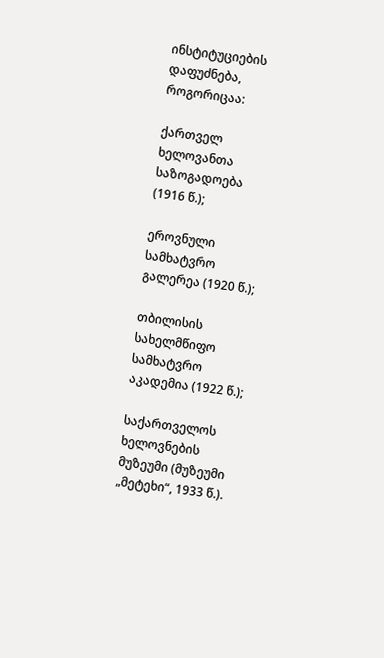ინსტიტუციების დაფუძნება, როგორიცაა:

ქართველ ხელოვანთა საზოგადოება (1916 წ.);

ეროვნული სამხატვრო გალერეა (1920 წ.);

თბილისის სახელმწიფო სამხატვრო აკადემია (1922 წ.);

საქართველოს ხელოვნების მუზეუმი (მუზეუმი „მეტეხი“, 1933 წ.).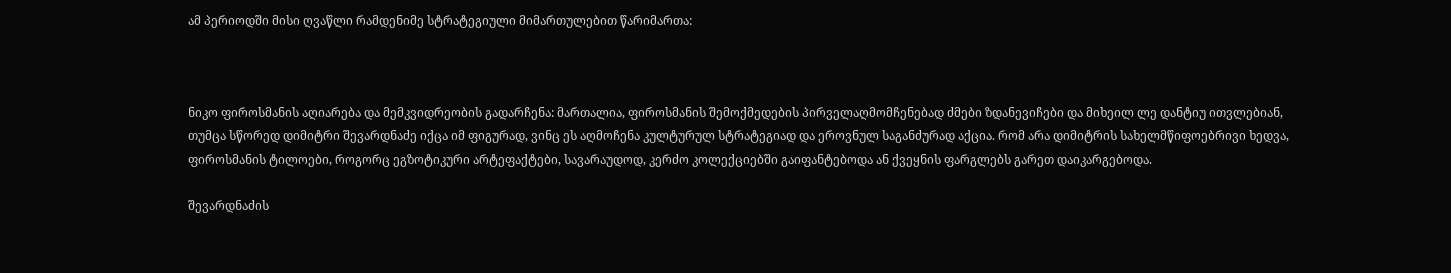ამ პერიოდში მისი ღვაწლი რამდენიმე სტრატეგიული მიმართულებით წარიმართა:



ნიკო ფიროსმანის აღიარება და მემკვიდრეობის გადარჩენა: მართალია, ფიროსმანის შემოქმედების პირველაღმომჩენებად ძმები ზდანევიჩები და მიხეილ ლე დანტიუ ითვლებიან, თუმცა სწორედ დიმიტრი შევარდნაძე იქცა იმ ფიგურად, ვინც ეს აღმოჩენა კულტურულ სტრატეგიად და ეროვნულ საგანძურად აქცია. რომ არა დიმიტრის სახელმწიფოებრივი ხედვა, ფიროსმანის ტილოები, როგორც ეგზოტიკური არტეფაქტები, სავარაუდოდ, კერძო კოლექციებში გაიფანტებოდა ან ქვეყნის ფარგლებს გარეთ დაიკარგებოდა.

შევარდნაძის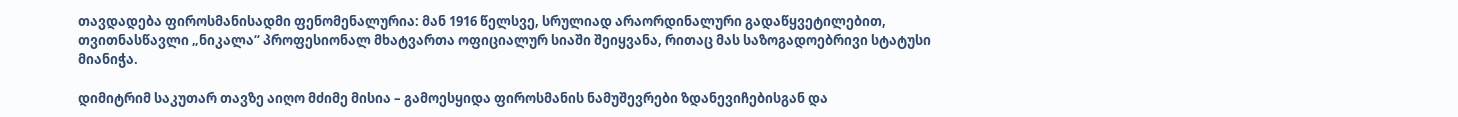თავდადება ფიროსმანისადმი ფენომენალურია: მან 1916 წელსვე, სრულიად არაორდინალური გადაწყვეტილებით, თვითნასწავლი „ნიკალა“ პროფესიონალ მხატვართა ოფიციალურ სიაში შეიყვანა, რითაც მას საზოგადოებრივი სტატუსი მიანიჭა.

დიმიტრიმ საკუთარ თავზე აიღო მძიმე მისია – გამოესყიდა ფიროსმანის ნამუშევრები ზდანევიჩებისგან და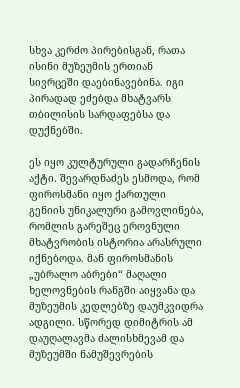სხვა კერძო პირებისგან, რათა ისინი მუზეუმის ერთიან სივრცეში დაებინავებინა. იგი პირადად ეძებდა მხატვარს თბილისის სარდაფებსა და დუქნებში.

ეს იყო კულტურული გადარჩენის აქტი. შევარდნაძეს ესმოდა, რომ ფიროსმანი იყო ქართული გენიის უნიკალური გამოვლინება, რომლის გარეშეც ეროვნული მხატვრობის ისტორია არასრული იქნებოდა. მან ფიროსმანის „უბრალო აბრები“ მაღალი ხელოვნების რანგში აიყვანა და მუზეუმის კედლებზე დაუმკვიდრა ადგილი. სწორედ დიმიტრის ამ დაუღალავმა ძალისხმევამ და მუზეუმში ნამუშევრების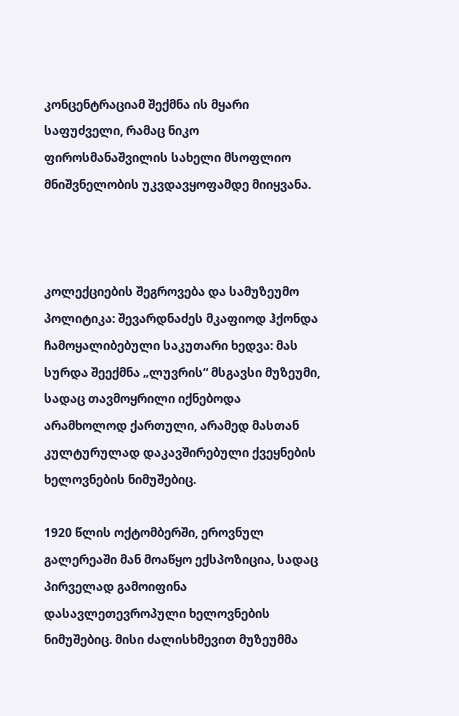კონცენტრაციამ შექმნა ის მყარი საფუძველი, რამაც ნიკო ფიროსმანაშვილის სახელი მსოფლიო მნიშვნელობის უკვდავყოფამდე მიიყვანა.



კოლექციების შეგროვება და სამუზეუმო პოლიტიკა: შევარდნაძეს მკაფიოდ ჰქონდა ჩამოყალიბებული საკუთარი ხედვა: მას სურდა შეექმნა „ლუვრის“ მსგავსი მუზეუმი, სადაც თავმოყრილი იქნებოდა არამხოლოდ ქართული, არამედ მასთან კულტურულად დაკავშირებული ქვეყნების ხელოვნების ნიმუშებიც.

1920 წლის ოქტომბერში, ეროვნულ გალერეაში მან მოაწყო ექსპოზიცია, სადაც პირველად გამოიფინა დასავლეთევროპული ხელოვნების ნიმუშებიც. მისი ძალისხმევით მუზეუმმა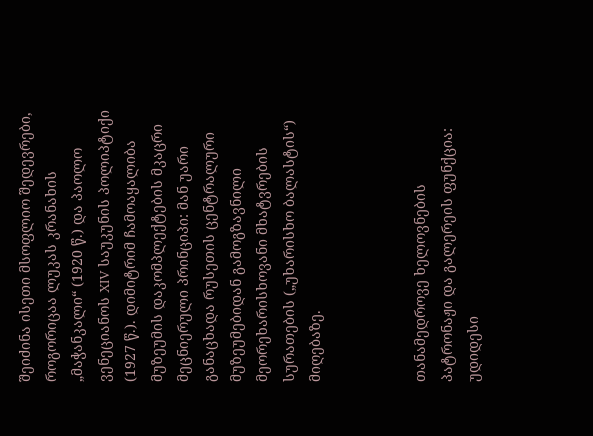შეიძინა ისეთი მსოფლიო შედევრები, როგორიცაა ლუკას კრანახის „მაჭანკალი“ (1920 წ.) და პაოლო ვენეციანოს XIV საუკუნის პოლიპტიქი (1927 წ.). დიმიტრიმ ჩამოაყალიბა მუზეუმის დაკომპლექტების მკაცრი მეცნიერული პრინციპი: მან უარი განაცხადა რუსეთის ცენტრალური მუზეუმებიდან გამოგზავნილი მეორეხარისხოვანი მხატვრების სურათების („უხარისხო ბალასტის“) მიღებაზე.



თანამედროვე ხელოვნების პატრონაჟი და გალერეის ფუნქცია: უდიდესი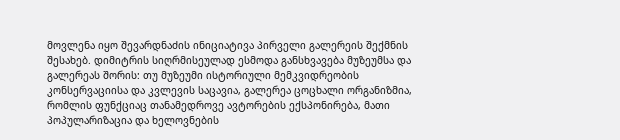მოვლენა იყო შევარდნაძის ინიციატივა პირველი გალერეის შექმნის შესახებ. დიმიტრის სიღრმისეულად ესმოდა განსხვავება მუზეუმსა და გალერეას შორის: თუ მუზეუმი ისტორიული მემკვიდრეობის კონსერვაციისა და კვლევის საცავია, გალერეა ცოცხალი ორგანიზმია, რომლის ფუნქციაც თანამედროვე ავტორების ექსპონირება, მათი პოპულარიზაცია და ხელოვნების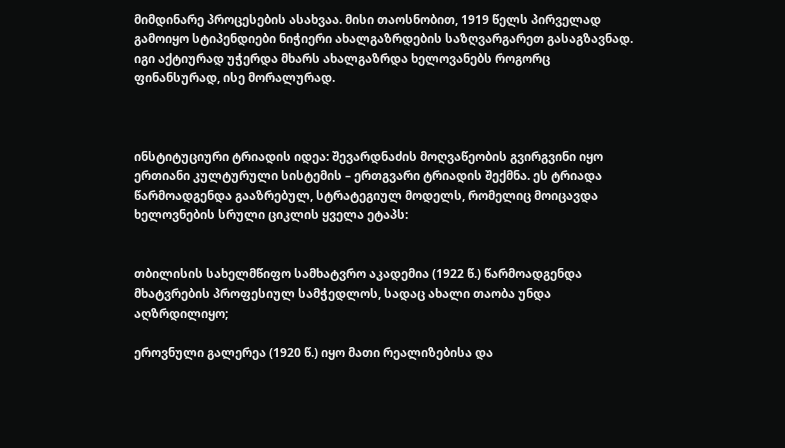მიმდინარე პროცესების ასახვაა. მისი თაოსნობით, 1919 წელს პირველად გამოიყო სტიპენდიები ნიჭიერი ახალგაზრდების საზღვარგარეთ გასაგზავნად. იგი აქტიურად უჭერდა მხარს ახალგაზრდა ხელოვანებს როგორც ფინანსურად, ისე მორალურად.



ინსტიტუციური ტრიადის იდეა: შევარდნაძის მოღვაწეობის გვირგვინი იყო ერთიანი კულტურული სისტემის – ერთგვარი ტრიადის შექმნა. ეს ტრიადა წარმოადგენდა გააზრებულ, სტრატეგიულ მოდელს, რომელიც მოიცავდა ხელოვნების სრული ციკლის ყველა ეტაპს:


თბილისის სახელმწიფო სამხატვრო აკადემია (1922 წ.) წარმოადგენდა მხატვრების პროფესიულ სამჭედლოს, სადაც ახალი თაობა უნდა აღზრდილიყო;

ეროვნული გალერეა (1920 წ.) იყო მათი რეალიზებისა და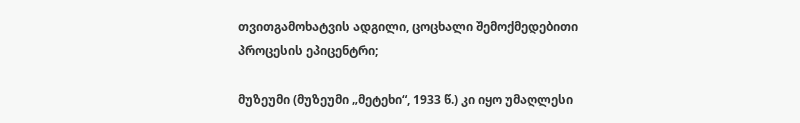თვითგამოხატვის ადგილი, ცოცხალი შემოქმედებითი პროცესის ეპიცენტრი;

მუზეუმი (მუზეუმი „მეტეხი“, 1933 წ.) კი იყო უმაღლესი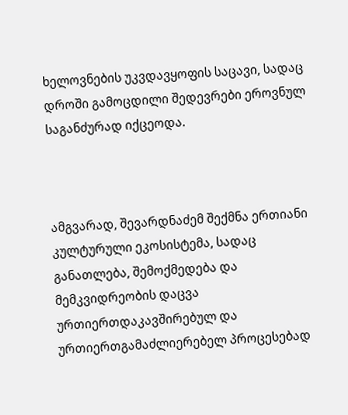ხელოვნების უკვდავყოფის საცავი, სადაც დროში გამოცდილი შედევრები ეროვნულ საგანძურად იქცეოდა.



ამგვარად, შევარდნაძემ შექმნა ერთიანი კულტურული ეკოსისტემა, სადაც განათლება, შემოქმედება და მემკვიდრეობის დაცვა ურთიერთდაკავშირებულ და ურთიერთგამაძლიერებელ პროცესებად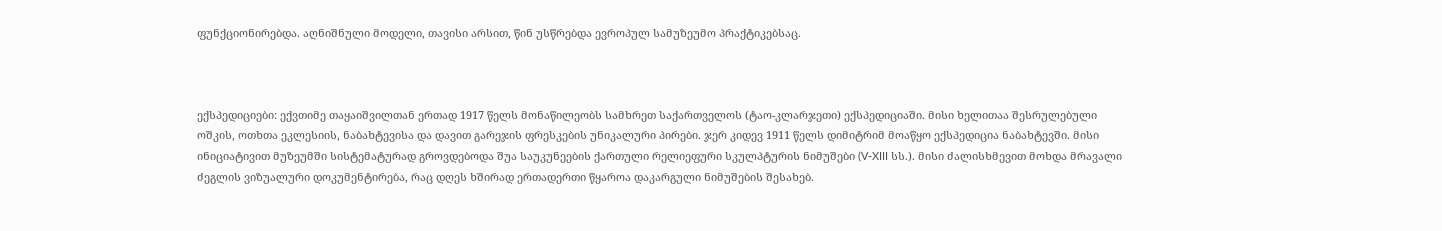ფუნქციონირებდა. აღნიშნული მოდელი, თავისი არსით, წინ უსწრებდა ევროპულ სამუზეუმო პრაქტიკებსაც.



ექსპედიციები: ექვთიმე თაყაიშვილთან ერთად 1917 წელს მონაწილეობს სამხრეთ საქართველოს (ტაო-კლარჯეთი) ექსპედიციაში. მისი ხელითაა შესრულებული ოშკის, ოთხთა ეკლესიის, ნაბახტევისა და დავით გარეჯის ფრესკების უნიკალური პირები. ჯერ კიდევ 1911 წელს დიმიტრიმ მოაწყო ექსპედიცია ნაბახტევში. მისი ინიციატივით მუზეუმში სისტემატურად გროვდებოდა შუა საუკუნეების ქართული რელიეფური სკულპტურის ნიმუშები (V-XIII სს.). მისი ძალისხმევით მოხდა მრავალი ძეგლის ვიზუალური დოკუმენტირება, რაც დღეს ხშირად ერთადერთი წყაროა დაკარგული ნიმუშების შესახებ.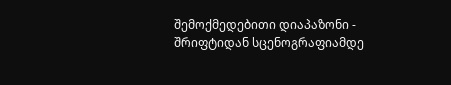შემოქმედებითი დიაპაზონი - შრიფტიდან სცენოგრაფიამდე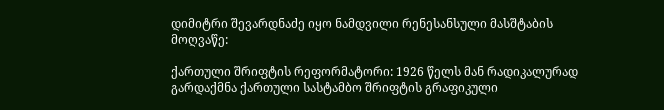დიმიტრი შევარდნაძე იყო ნამდვილი რენესანსული მასშტაბის მოღვაწე:

ქართული შრიფტის რეფორმატორი: 1926 წელს მან რადიკალურად გარდაქმნა ქართული სასტამბო შრიფტის გრაფიკული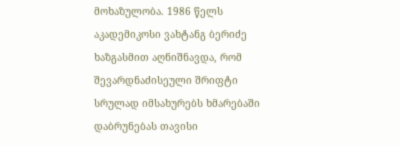მოხაზულობა. 1986 წელს აკადემიკოსი ვახტანგ ბერიძე ხაზგასმით აღნიშნავდა, რომ შევარდნაძისეული შრიფტი სრულად იმსახურებს ხმარებაში დაბრუნებას თავისი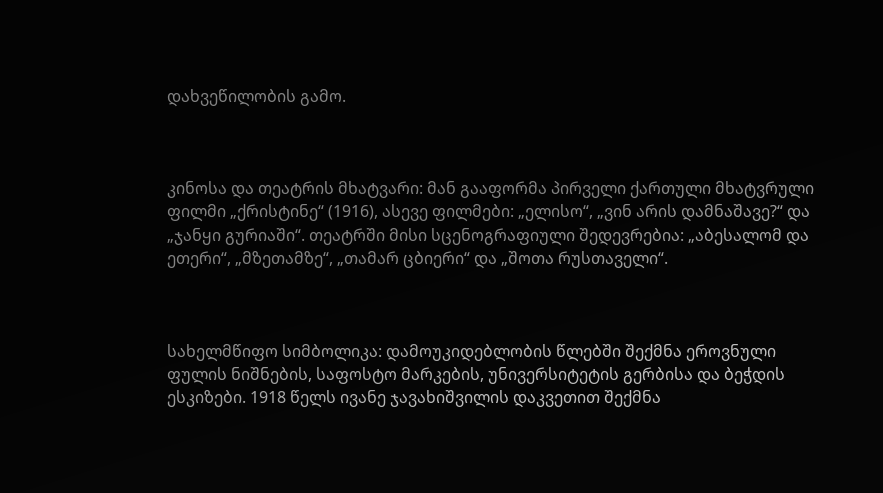დახვეწილობის გამო.



კინოსა და თეატრის მხატვარი: მან გააფორმა პირველი ქართული მხატვრული ფილმი „ქრისტინე“ (1916), ასევე ფილმები: „ელისო“, „ვინ არის დამნაშავე?“ და „ჯანყი გურიაში“. თეატრში მისი სცენოგრაფიული შედევრებია: „აბესალომ და ეთერი“, „მზეთამზე“, „თამარ ცბიერი“ და „შოთა რუსთაველი“.



სახელმწიფო სიმბოლიკა: დამოუკიდებლობის წლებში შექმნა ეროვნული ფულის ნიშნების, საფოსტო მარკების, უნივერსიტეტის გერბისა და ბეჭდის ესკიზები. 1918 წელს ივანე ჯავახიშვილის დაკვეთით შექმნა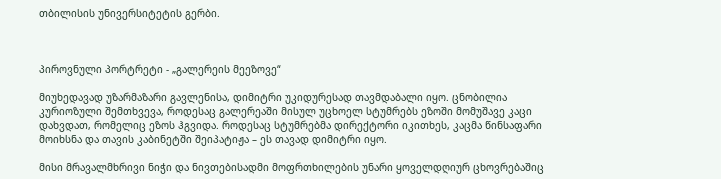თბილისის უნივერსიტეტის გერბი.



პიროვნული პორტრეტი - „გალერეის მეეზოვე“

მიუხედავად უზარმაზარი გავლენისა, დიმიტრი უკიდურესად თავმდაბალი იყო. ცნობილია კურიოზული შემთხვევა, როდესაც გალერეაში მისულ უცხოელ სტუმრებს ეზოში მომუშავე კაცი დახვდათ, რომელიც ეზოს ჰგვიდა. როდესაც სტუმრებმა დირექტორი იკითხეს, კაცმა წინსაფარი მოიხსნა და თავის კაბინეტში შეიპატიჟა – ეს თავად დიმიტრი იყო.

მისი მრავალმხრივი ნიჭი და ნივთებისადმი მოფრთხილების უნარი ყოველდღიურ ცხოვრებაშიც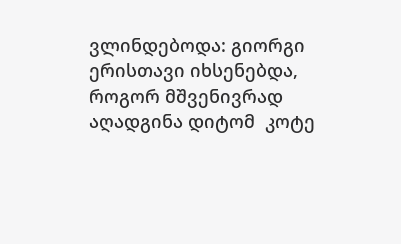ვლინდებოდა: გიორგი ერისთავი იხსენებდა, როგორ მშვენივრად აღადგინა დიტომ  კოტე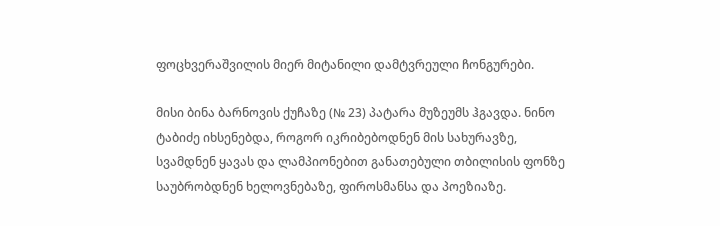ფოცხვერაშვილის მიერ მიტანილი დამტვრეული ჩონგურები.

მისი ბინა ბარნოვის ქუჩაზე (№ 23) პატარა მუზეუმს ჰგავდა. ნინო ტაბიძე იხსენებდა, როგორ იკრიბებოდნენ მის სახურავზე, სვამდნენ ყავას და ლამპიონებით განათებული თბილისის ფონზე საუბრობდნენ ხელოვნებაზე, ფიროსმანსა და პოეზიაზე.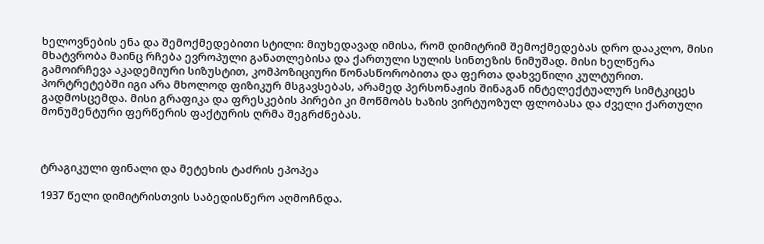ხელოვნების ენა და შემოქმედებითი სტილი: მიუხედავად იმისა, რომ დიმიტრიმ შემოქმედებას დრო დააკლო, მისი მხატვრობა მაინც რჩება ევროპული განათლებისა და ქართული სულის სინთეზის ნიმუშად. მისი ხელწერა გამოირჩევა აკადემიური სიზუსტით, კომპოზიციური წონასწორობითა და ფერთა დახვეწილი კულტურით. პორტრეტებში იგი არა მხოლოდ ფიზიკურ მსგავსებას, არამედ პერსონაჟის შინაგან ინტელექტუალურ სიმტკიცეს გადმოსცემდა. მისი გრაფიკა და ფრესკების პირები კი მოწმობს ხაზის ვირტუოზულ ფლობასა და ძველი ქართული მონუმენტური ფერწერის ფაქტურის ღრმა შეგრძნებას.



ტრაგიკული ფინალი და მეტეხის ტაძრის ეპოპეა

1937 წელი დიმიტრისთვის საბედისწერო აღმოჩნდა.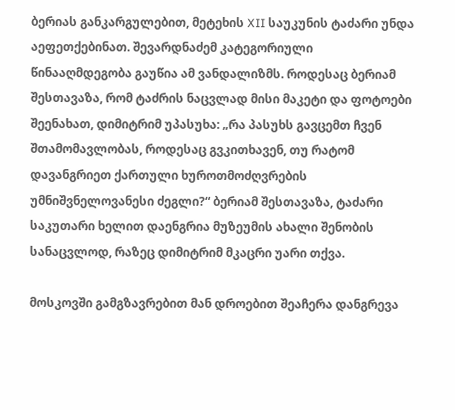ბერიას განკარგულებით, მეტეხის XII საუკუნის ტაძარი უნდა აეფეთქებინათ. შევარდნაძემ კატეგორიული წინააღმდეგობა გაუწია ამ ვანდალიზმს. როდესაც ბერიამ შესთავაზა, რომ ტაძრის ნაცვლად მისი მაკეტი და ფოტოები შეენახათ, დიმიტრიმ უპასუხა: „რა პასუხს გავცემთ ჩვენ შთამომავლობას, როდესაც გვკითხავენ, თუ რატომ დავანგრიეთ ქართული ხუროთმოძღვრების უმნიშვნელოვანესი ძეგლი?“ ბერიამ შესთავაზა, ტაძარი საკუთარი ხელით დაენგრია მუზეუმის ახალი შენობის სანაცვლოდ, რაზეც დიმიტრიმ მკაცრი უარი თქვა.

მოსკოვში გამგზავრებით მან დროებით შეაჩერა დანგრევა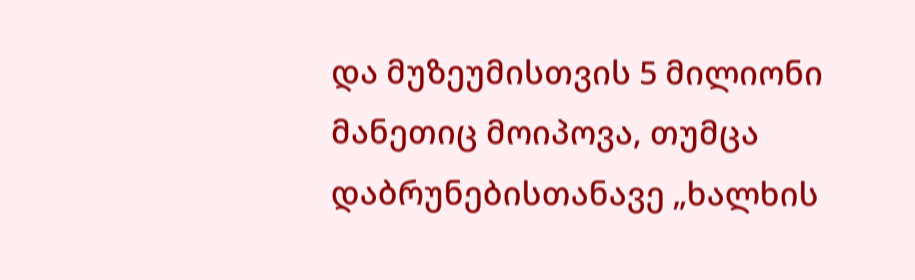და მუზეუმისთვის 5 მილიონი მანეთიც მოიპოვა, თუმცა დაბრუნებისთანავე „ხალხის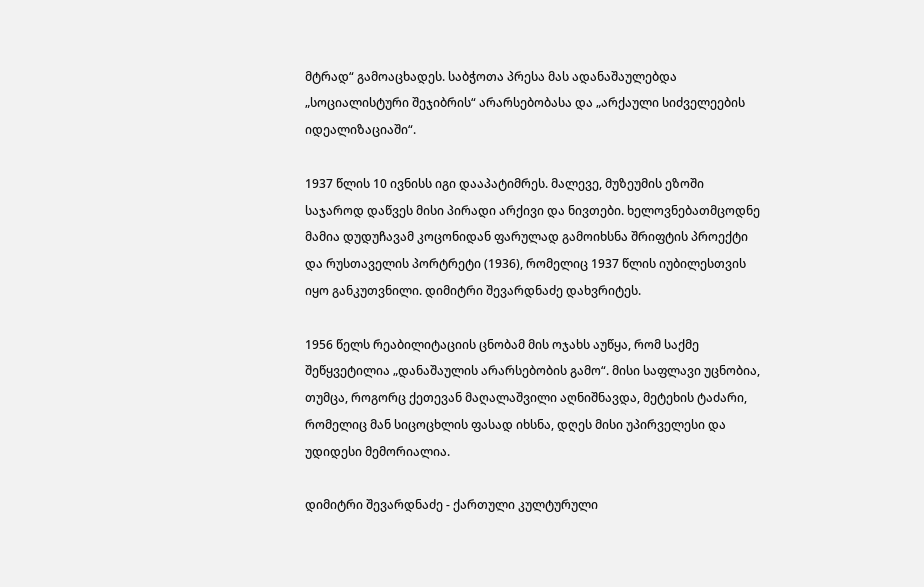მტრად“ გამოაცხადეს. საბჭოთა პრესა მას ადანაშაულებდა „სოციალისტური შეჯიბრის“ არარსებობასა და „არქაული სიძველეების იდეალიზაციაში“.

1937 წლის 10 ივნისს იგი დააპატიმრეს. მალევე, მუზეუმის ეზოში საჯაროდ დაწვეს მისი პირადი არქივი და ნივთები. ხელოვნებათმცოდნე მამია დუდუჩავამ კოცონიდან ფარულად გამოიხსნა შრიფტის პროექტი და რუსთაველის პორტრეტი (1936), რომელიც 1937 წლის იუბილესთვის იყო განკუთვნილი. დიმიტრი შევარდნაძე დახვრიტეს.

1956 წელს რეაბილიტაციის ცნობამ მის ოჯახს აუწყა, რომ საქმე შეწყვეტილია „დანაშაულის არარსებობის გამო“. მისი საფლავი უცნობია, თუმცა, როგორც ქეთევან მაღალაშვილი აღნიშნავდა, მეტეხის ტაძარი, რომელიც მან სიცოცხლის ფასად იხსნა, დღეს მისი უპირველესი და უდიდესი მემორიალია.

დიმიტრი შევარდნაძე - ქართული კულტურული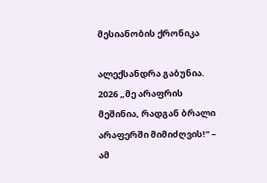მესიანობის ქრონიკა

ალექსანდრა გაბუნია. 2026 „მე არაფრის მეშინია, რადგან ბრალი არაფერში მიმიძღვის!“ – ამ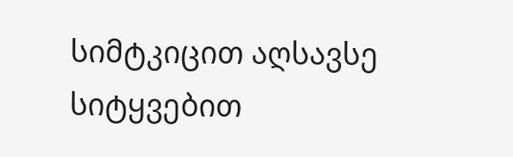სიმტკიცით აღსავსე სიტყვებით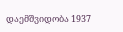დაემშვიდობა 1937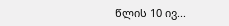წლის 10 ივ...